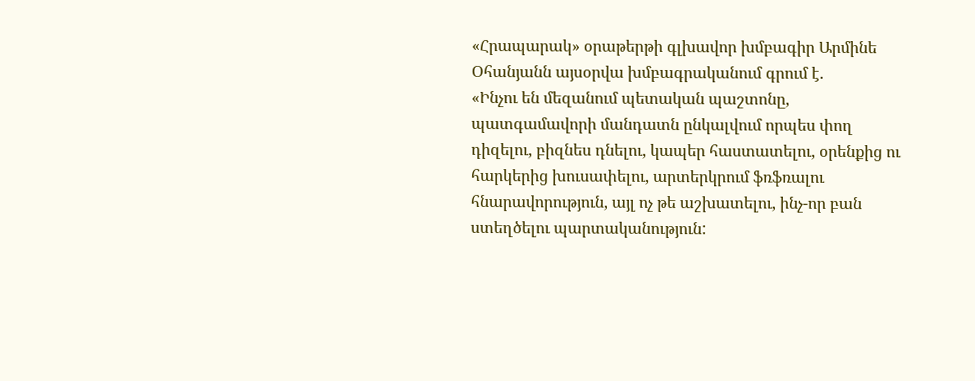«Հրապարակ» օրաթերթի գլխավոր խմբագիր Արմինե Օհանյանն այսօրվա խմբագրականում գրում է.
«Ինչու են մեզանում պետական պաշտոնը, պատգամավորի մանդատն ընկալվում որպես փող դիզելու, բիզնես դնելու, կապեր հաստատելու, օրենքից ու հարկերից խուսափելու, արտերկրում ֆռֆռալու հնարավորություն, այլ ոչ թե աշխատելու, ինչ-որ բան ստեղծելու պարտականություն: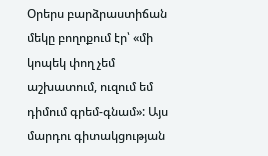Օրերս բարձրաստիճան մեկը բողոքում էր՝ «մի կոպեկ փող չեմ աշխատում, ուզում եմ դիմում գրեմ-գնամ»: Այս մարդու գիտակցության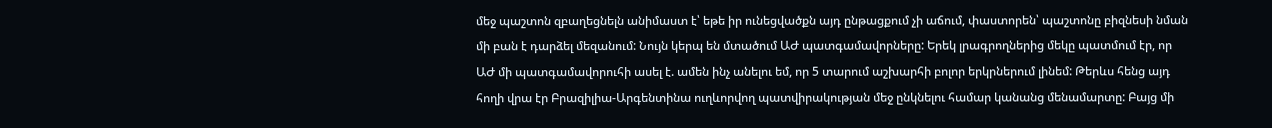մեջ պաշտոն զբաղեցնելն անիմաստ է՝ եթե իր ունեցվածքն այդ ընթացքում չի աճում, փաստորեն՝ պաշտոնը բիզնեսի նման մի բան է դարձել մեզանում: Նույն կերպ են մտածում ԱԺ պատգամավորները: Երեկ լրագրողներից մեկը պատմում էր, որ ԱԺ մի պատգամավորուհի ասել է. ամեն ինչ անելու եմ, որ 5 տարում աշխարհի բոլոր երկրներում լինեմ: Թերևս հենց այդ հողի վրա էր Բրազիլիա-Արգենտինա ուղևորվող պատվիրակության մեջ ընկնելու համար կանանց մենամարտը: Բայց մի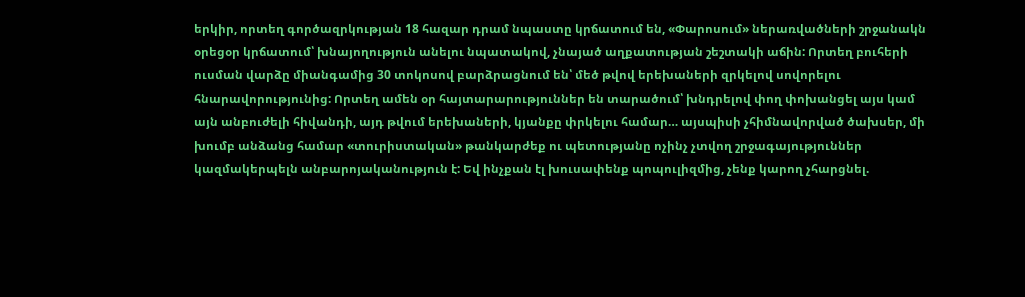երկիր, որտեղ գործազրկության 18 հազար դրամ նպաստը կրճատում են, «Փարոսում» ներառվածների շրջանակն օրեցօր կրճատում՝ խնայողություն անելու նպատակով, չնայած աղքատության շեշտակի աճին: Որտեղ բուհերի ուսման վարձը միանգամից 30 տոկոսով բարձրացնում են՝ մեծ թվով երեխաների զրկելով սովորելու հնարավորությունից: Որտեղ ամեն օր հայտարարություններ են տարածում՝ խնդրելով փող փոխանցել այս կամ այն անբուժելի հիվանդի, այդ թվում երեխաների, կյանքը փրկելու համար… այսպիսի չհիմնավորված ծախսեր, մի խումբ անձանց համար «տուրիստական» թանկարժեք ու պետությանը ոչինչ չտվող շրջագայություններ կազմակերպելն անբարոյականություն է: Եվ ինչքան էլ խուսափենք պոպուլիզմից, չենք կարող չհարցնել.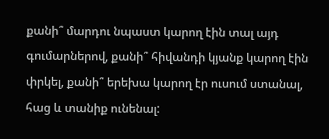քանի՞ մարդու նպաստ կարող էին տալ այդ գումարներով, քանի՞ հիվանդի կյանք կարող էին փրկել, քանի՞ երեխա կարող էր ուսում ստանալ, հաց և տանիք ունենալ: